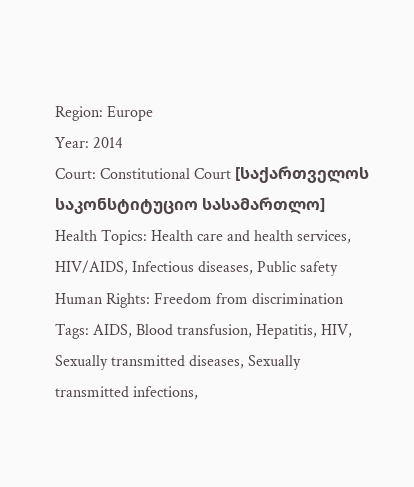Region: Europe
Year: 2014
Court: Constitutional Court [საქართველოს საკონსტიტუციო სასამართლო]
Health Topics: Health care and health services, HIV/AIDS, Infectious diseases, Public safety
Human Rights: Freedom from discrimination
Tags: AIDS, Blood transfusion, Hepatitis, HIV, Sexually transmitted diseases, Sexually transmitted infections,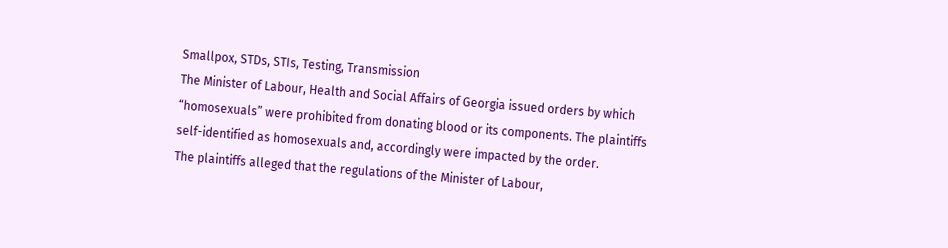Smallpox, STDs, STIs, Testing, Transmission
The Minister of Labour, Health and Social Affairs of Georgia issued orders by which “homosexuals” were prohibited from donating blood or its components. The plaintiffs self-identified as homosexuals and, accordingly were impacted by the order.
The plaintiffs alleged that the regulations of the Minister of Labour,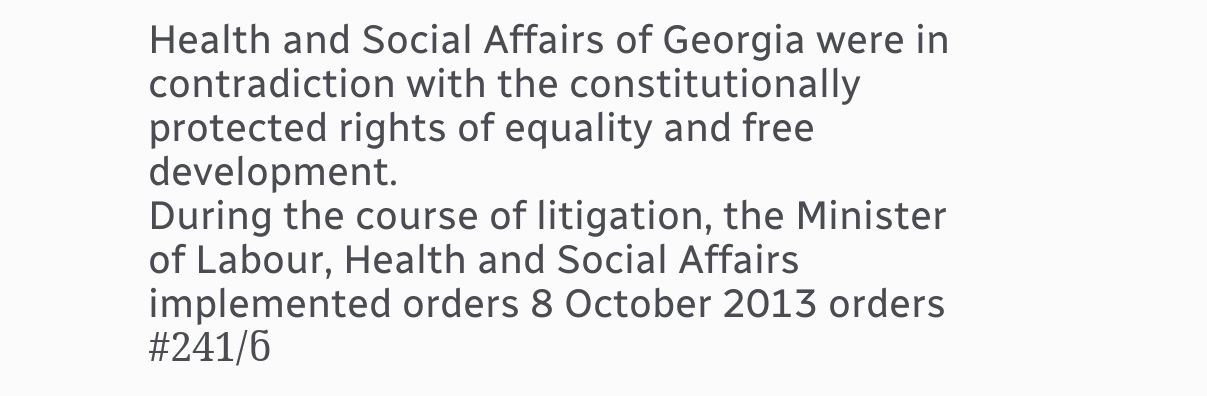Health and Social Affairs of Georgia were in contradiction with the constitutionally protected rights of equality and free development.
During the course of litigation, the Minister of Labour, Health and Social Affairs implemented orders 8 October 2013 orders #241/ნ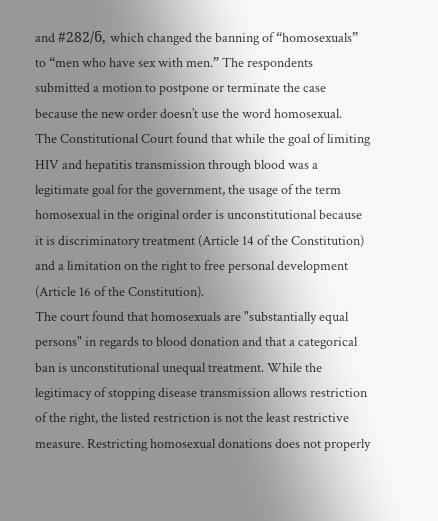and #282/ნ, which changed the banning of “homosexuals” to “men who have sex with men.” The respondents submitted a motion to postpone or terminate the case because the new order doesn’t use the word homosexual.
The Constitutional Court found that while the goal of limiting HIV and hepatitis transmission through blood was a legitimate goal for the government, the usage of the term homosexual in the original order is unconstitutional because it is discriminatory treatment (Article 14 of the Constitution) and a limitation on the right to free personal development (Article 16 of the Constitution).
The court found that homosexuals are "substantially equal persons" in regards to blood donation and that a categorical ban is unconstitutional unequal treatment. While the legitimacy of stopping disease transmission allows restriction of the right, the listed restriction is not the least restrictive measure. Restricting homosexual donations does not properly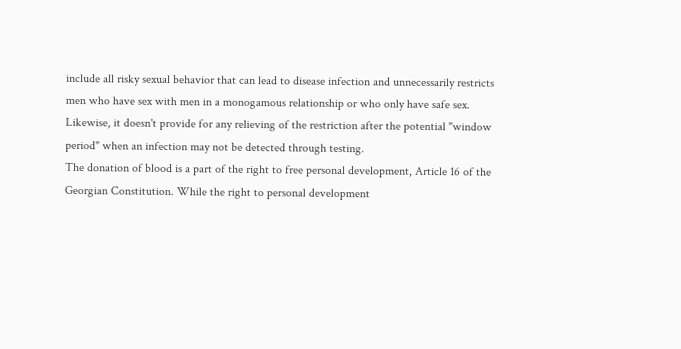include all risky sexual behavior that can lead to disease infection and unnecessarily restricts men who have sex with men in a monogamous relationship or who only have safe sex. Likewise, it doesn't provide for any relieving of the restriction after the potential "window period" when an infection may not be detected through testing.
The donation of blood is a part of the right to free personal development, Article 16 of the Georgian Constitution. While the right to personal development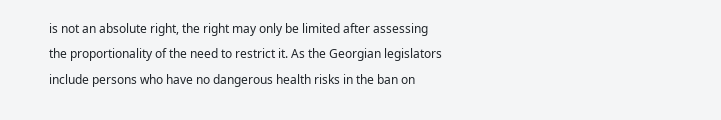is not an absolute right, the right may only be limited after assessing the proportionality of the need to restrict it. As the Georgian legislators include persons who have no dangerous health risks in the ban on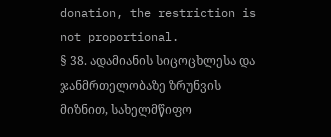donation, the restriction is not proportional.
§ 38. ადამიანის სიცოცხლესა და ჯანმრთელობაზე ზრუნვის მიზნით, სახელმწიფო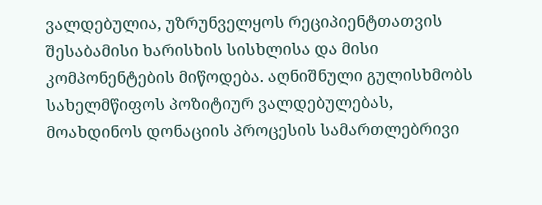ვალდებულია, უზრუნველყოს რეციპიენტთათვის შესაბამისი ხარისხის სისხლისა და მისი კომპონენტების მიწოდება. აღნიშნული გულისხმობს სახელმწიფოს პოზიტიურ ვალდებულებას, მოახდინოს დონაციის პროცესის სამართლებრივი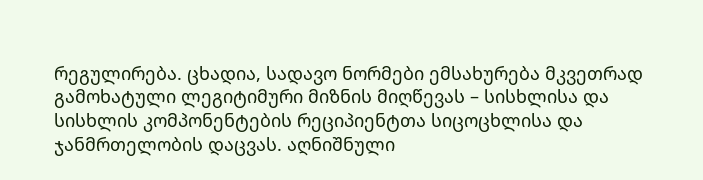რეგულირება. ცხადია, სადავო ნორმები ემსახურება მკვეთრად გამოხატული ლეგიტიმური მიზნის მიღწევას – სისხლისა და სისხლის კომპონენტების რეციპიენტთა სიცოცხლისა და ჯანმრთელობის დაცვას. აღნიშნული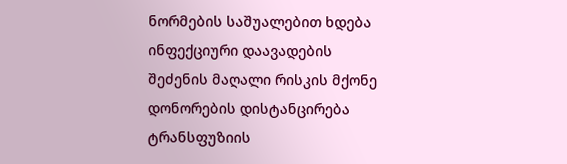ნორმების საშუალებით ხდება ინფექციური დაავადების შეძენის მაღალი რისკის მქონე დონორების დისტანცირება ტრანსფუზიის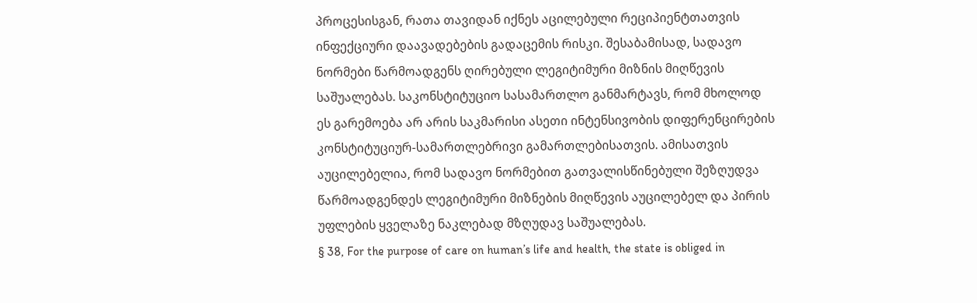პროცესისგან, რათა თავიდან იქნეს აცილებული რეციპიენტთათვის ინფექციური დაავადებების გადაცემის რისკი. შესაბამისად, სადავო ნორმები წარმოადგენს ღირებული ლეგიტიმური მიზნის მიღწევის საშუალებას. საკონსტიტუციო სასამართლო განმარტავს, რომ მხოლოდ ეს გარემოება არ არის საკმარისი ასეთი ინტენსივობის დიფერენცირების კონსტიტუციურ-სამართლებრივი გამართლებისათვის. ამისათვის აუცილებელია, რომ სადავო ნორმებით გათვალისწინებული შეზღუდვა წარმოადგენდეს ლეგიტიმური მიზნების მიღწევის აუცილებელ და პირის უფლების ყველაზე ნაკლებად მზღუდავ საშუალებას.
§ 38, For the purpose of care on human’s life and health, the state is obliged in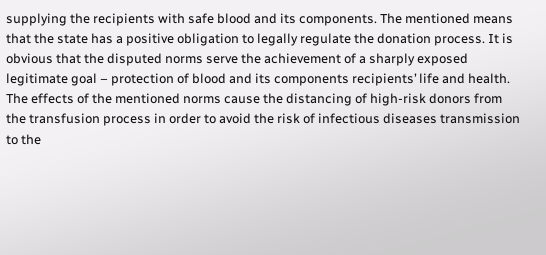supplying the recipients with safe blood and its components. The mentioned means that the state has a positive obligation to legally regulate the donation process. It is obvious that the disputed norms serve the achievement of a sharply exposed legitimate goal – protection of blood and its components recipients’ life and health. The effects of the mentioned norms cause the distancing of high-risk donors from the transfusion process in order to avoid the risk of infectious diseases transmission to the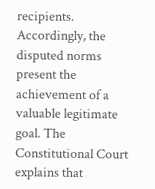recipients. Accordingly, the disputed norms present the achievement of a valuable legitimate goal. The Constitutional Court explains that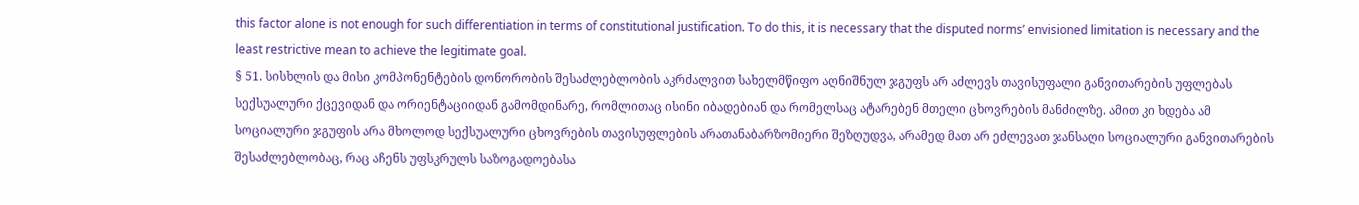this factor alone is not enough for such differentiation in terms of constitutional justification. To do this, it is necessary that the disputed norms’ envisioned limitation is necessary and the least restrictive mean to achieve the legitimate goal.
§ 51. სისხლის და მისი კომპონენტების დონორობის შესაძლებლობის აკრძალვით სახელმწიფო აღნიშნულ ჯგუფს არ აძლევს თავისუფალი განვითარების უფლებას სექსუალური ქცევიდან და ორიენტაციიდან გამომდინარე, რომლითაც ისინი იბადებიან და რომელსაც ატარებენ მთელი ცხოვრების მანძილზე. ამით კი ხდება ამ სოციალური ჯგუფის არა მხოლოდ სექსუალური ცხოვრების თავისუფლების არათანაბარზომიერი შეზღუდვა, არამედ მათ არ ეძლევათ ჯანსაღი სოციალური განვითარების შესაძლებლობაც, რაც აჩენს უფსკრულს საზოგადოებასა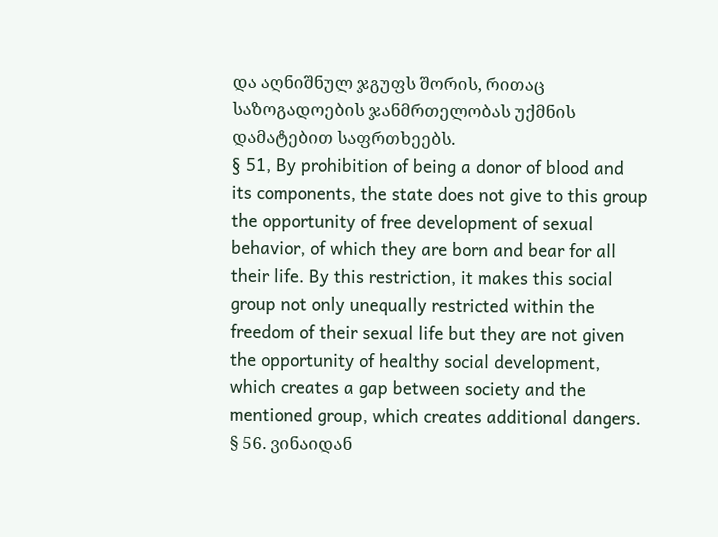და აღნიშნულ ჯგუფს შორის, რითაც საზოგადოების ჯანმრთელობას უქმნის დამატებით საფრთხეებს.
§ 51, By prohibition of being a donor of blood and its components, the state does not give to this group the opportunity of free development of sexual behavior, of which they are born and bear for all their life. By this restriction, it makes this social group not only unequally restricted within the freedom of their sexual life but they are not given the opportunity of healthy social development, which creates a gap between society and the mentioned group, which creates additional dangers.
§ 56. ვინაიდან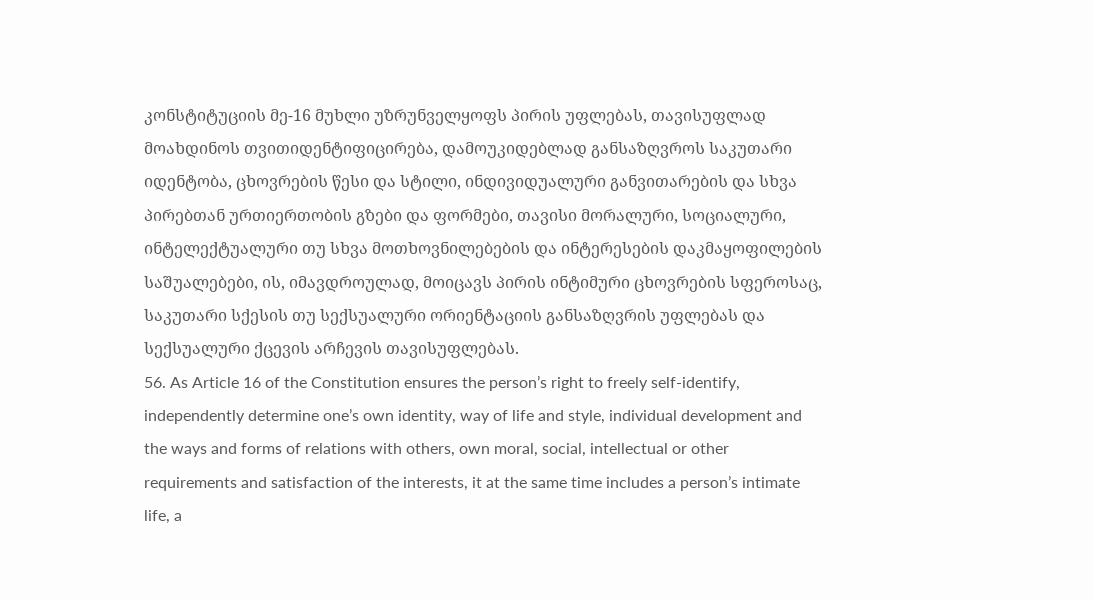კონსტიტუციის მე-16 მუხლი უზრუნველყოფს პირის უფლებას, თავისუფლად მოახდინოს თვითიდენტიფიცირება, დამოუკიდებლად განსაზღვროს საკუთარი იდენტობა, ცხოვრების წესი და სტილი, ინდივიდუალური განვითარების და სხვა პირებთან ურთიერთობის გზები და ფორმები, თავისი მორალური, სოციალური, ინტელექტუალური თუ სხვა მოთხოვნილებების და ინტერესების დაკმაყოფილების საშუალებები, ის, იმავდროულად, მოიცავს პირის ინტიმური ცხოვრების სფეროსაც, საკუთარი სქესის თუ სექსუალური ორიენტაციის განსაზღვრის უფლებას და სექსუალური ქცევის არჩევის თავისუფლებას.
56. As Article 16 of the Constitution ensures the person’s right to freely self-identify, independently determine one’s own identity, way of life and style, individual development and the ways and forms of relations with others, own moral, social, intellectual or other requirements and satisfaction of the interests, it at the same time includes a person’s intimate life, a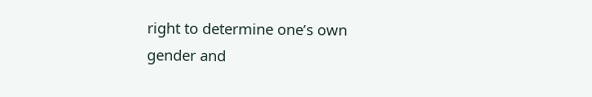right to determine one’s own gender and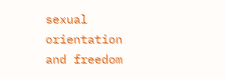sexual orientation and freedom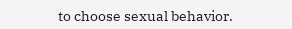to choose sexual behavior.